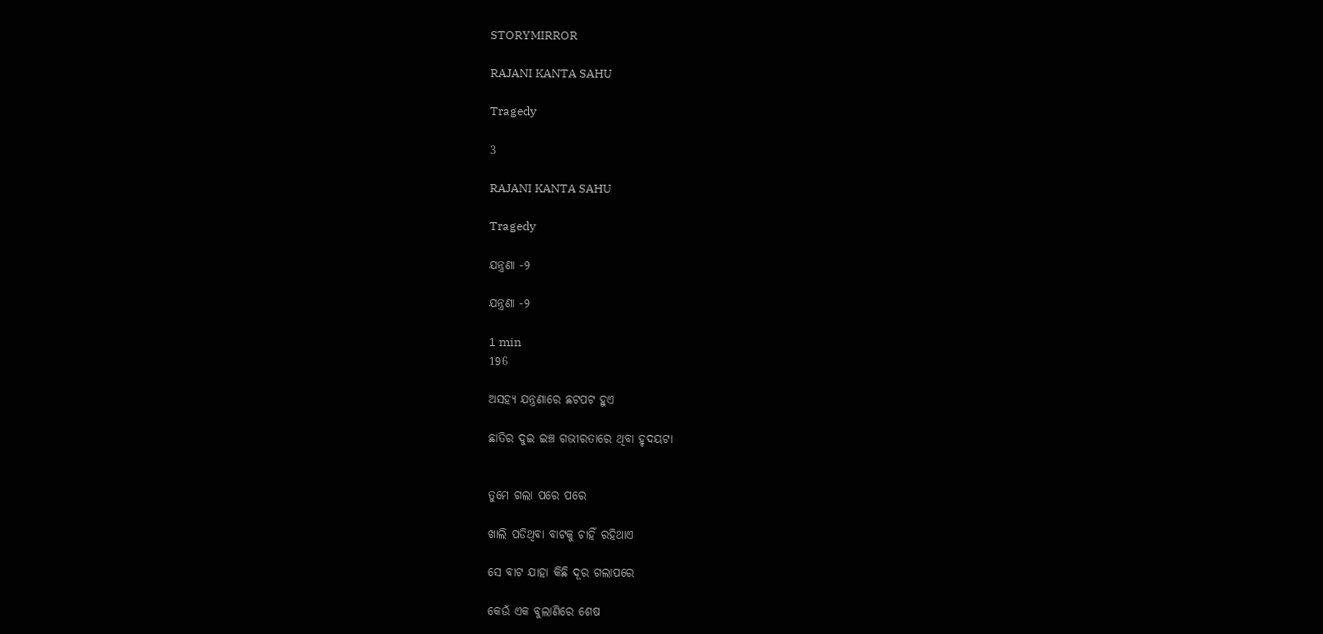STORYMIRROR

RAJANI KANTA SAHU

Tragedy

3

RAJANI KANTA SAHU

Tragedy

ଯନ୍ତ୍ରଣା -୨

ଯନ୍ତ୍ରଣା -୨

1 min
196

ଅସହ୍ୟ ଯନ୍ତ୍ରଣାରେ ଛଟପଟ ହୁଏ

ଛାତିର ଦୁଇ ଇଞ୍ଚ ଗଭୀରତାରେ ଥିବା ହୃଦୟଟା


ତୁମେ ଗଲା ପରେ ପରେ

ଖାଲି ପଡିଥିବା ବାଟକୁ ଚାହିଁ ରହିଥାଏ

ସେ ବାଟ ଯାହା କିଛି ଦୂର ଗଲାପରେ

କେଉଁ ଏକ ବୁଲାଣିରେ ଶେଷ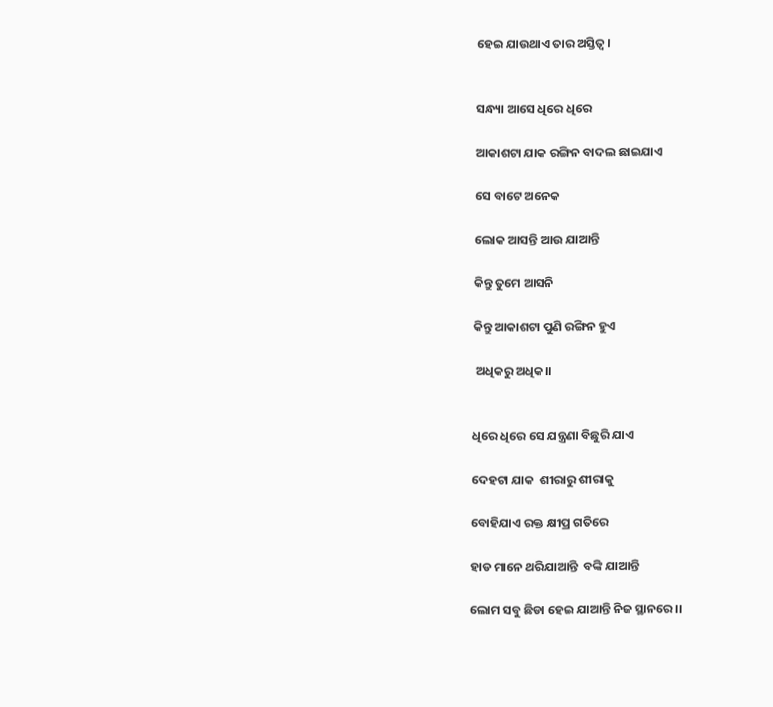ହେଇ ଯାଉଥାଏ ତାର ଅସ୍ତିତ୍ୱ ।


ସନ୍ଧ୍ୟା ଆସେ ଧିରେ ଧିରେ

ଆକାଶଟା ଯାକ ରଙ୍ଗିନ ବାଦଲ ଛାଇଯାଏ

ସେ ବାଟେ ଅନେକ

ଲୋକ ଆସନ୍ତି ଆଉ ଯାଆନ୍ତି

କିନ୍ତୁ ତୁମେ ଆସନି

କିନ୍ତୁ ଆକାଶଟା ପୁଣି ରଙ୍ଗିନ ହୁଏ

 ଅଧିକରୁ ଅଧିକ।।


ଧିରେ ଧିରେ ସେ ଯନ୍ତ୍ରଣା ବିଛୁରି ଯାଏ

ଦେହଟା ଯାକ  ଶୀରାରୁ ଶୀରାକୁ

ବୋହିଯାଏ ରକ୍ତ କ୍ଷୀପ୍ର ଗତିରେ

ହାଡ ମାନେ ଥରିଯାଆନ୍ତି  ବଙ୍କି ଯାଆନ୍ତି

ଲୋମ ସବୁ ଛିଡା ହେଇ ଯାଆନ୍ତି ନିଜ ସ୍ଥାନରେ ।।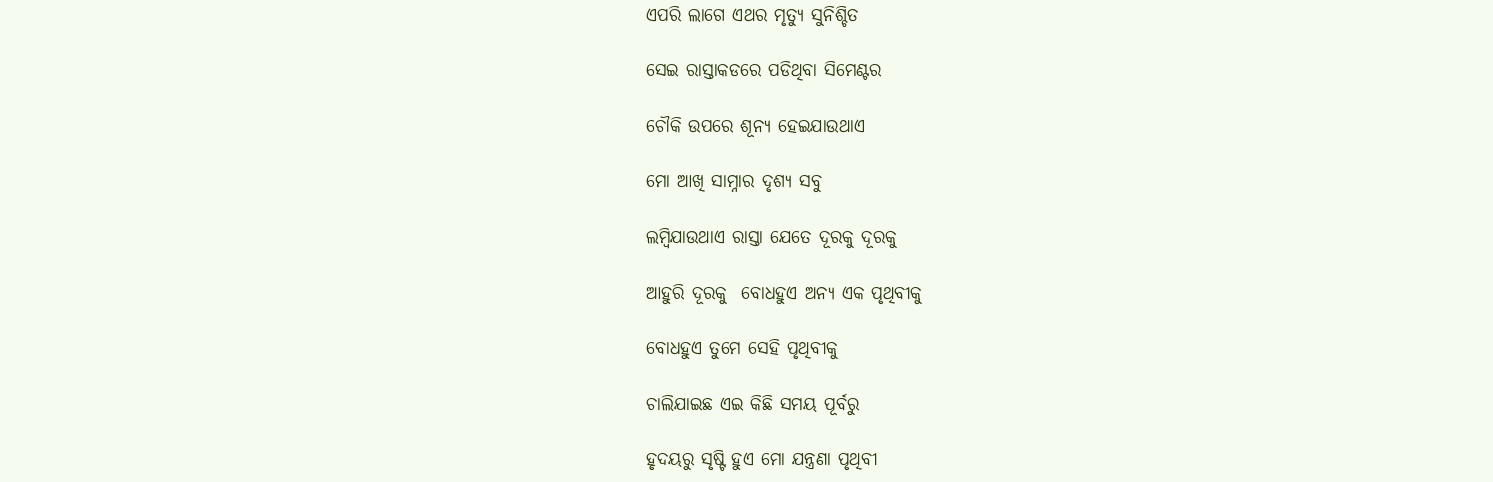ଏପରି ଲାଗେ ଏଥର ମୃତ୍ୟୁ ସୁନିଶ୍ଚିତ

ସେଇ ରାସ୍ତାକଡରେ ପଡିଥିବା ସିମେଣ୍ଟର

ଚୌକି ଉପରେ ଶୂନ୍ୟ ହେଇଯାଉଥାଏ

ମୋ ଆଖି ସାମ୍ନାର ଦୃଶ୍ୟ ସବୁ

ଲମ୍ବିଯାଉଥାଏ ରାସ୍ତା ଯେତେ ଦୂରକୁ ଦୂରକୁ

ଆହୁରି ଦୂରକୁ  ବୋଧହୁଏ ଅନ୍ୟ ଏକ ପୃଥିବୀକୁ

ବୋଧହୁଏ ତୁମେ ସେହି ପୃଥିବୀକୁ

ଚାଲିଯାଇଛ ଏଇ କିଛି ସମୟ ପୂର୍ବରୁ

ହୃଦୟରୁ ସୃଷ୍ଟି ହୁଏ ମୋ ଯନ୍ତ୍ରଣା ପୃଥିବୀ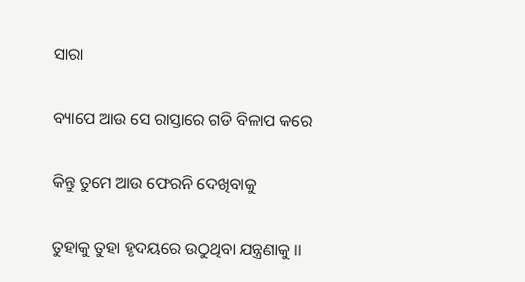ସାରା

ବ୍ୟାପେ ଆଉ ସେ ରାସ୍ତାରେ ଗଡି ବିଳାପ କରେ

କିନ୍ତୁ ତୁମେ ଆଉ ଫେରନି ଦେଖିବାକୁ

ତୁହାକୁ ତୁହା ହୃଦୟରେ ଉଠୁଥିବା ଯନ୍ତ୍ରଣାକୁ ।।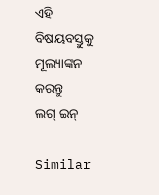ଏହି ବିଷୟବସ୍ତୁକୁ ମୂଲ୍ୟାଙ୍କନ କରନ୍ତୁ
ଲଗ୍ ଇନ୍

Similar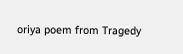oriya poem from Tragedy